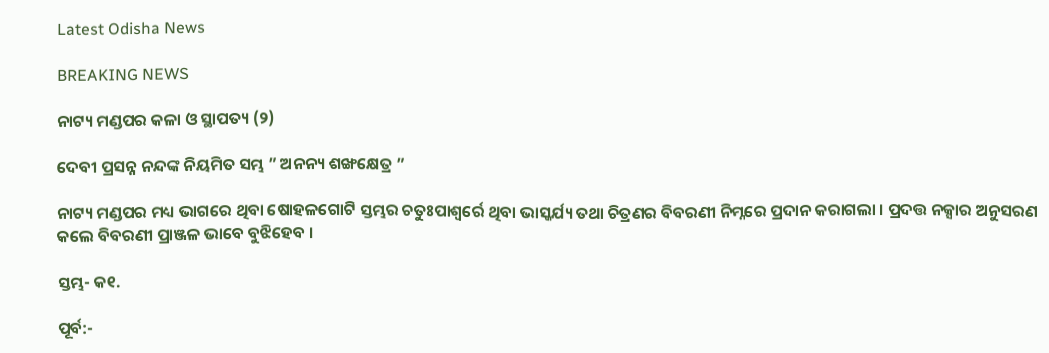Latest Odisha News

BREAKING NEWS

ନାଟ୍ୟ ମଣ୍ଡପର କଳା ଓ ସ୍ଥାପତ୍ୟ (୨)

ଦେବୀ ପ୍ରସନ୍ନ ନନ୍ଦଙ୍କ ନିୟମିତ ସମ୍ଭ ” ଅନନ୍ୟ ଶଙ୍ଖକ୍ଷେତ୍ର ”

ନାଟ୍ୟ ମଣ୍ଡପର ମଧ୍ୟ ଭାଗରେ ଥିବା ଷୋହଳଗୋଟି ସ୍ତମ୍ଭର ଚତୁଃପାଶ୍ୱର୍ରେ ଥିବା ଭାସ୍କର୍ଯ୍ୟ ତଥା ଚିତ୍ରଣର ବିବରଣୀ ନିମ୍ନରେ ପ୍ରଦାନ କରାଗଲା । ପ୍ରଦତ୍ତ ନକ୍ସାର ଅନୁସରଣ କଲେ ବିବରଣୀ ପ୍ରାଞ୍ଜଳ ଭାବେ ବୁଝିହେବ ।

ସ୍ତମ୍ଭ- କ୧.

ପୂର୍ବ:-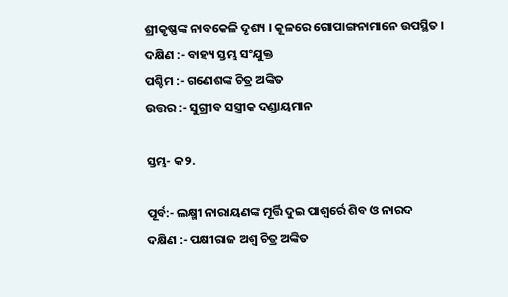ଶ୍ରୀକୃଷ୍ଣଙ୍କ ନାବକେଳି ଦୃଶ୍ୟ । କୂଳରେ ଗୋପାଙ୍ଗନାମାନେ ଉପସ୍ଥିତ ।
ଦକ୍ଷିଣ :- ବାହ୍ୟ ସ୍ତମ୍ଭ ସଂଯୁକ୍ତ
ପଶ୍ଚିମ :- ଗଣେଶଙ୍କ ଚିତ୍ର ଅଙ୍କିତ
ଉତ୍ତର :- ସୁଗ୍ରୀବ ସସ୍ତ୍ରୀକ ଦଣ୍ଡାୟମାନ

ସ୍ତମ୍ଭ- କ୨.

ପୂର୍ବ:- ଲକ୍ଷ୍ମୀ ନାରାୟଣଙ୍କ ମୂର୍ତ୍ତି ଦୁଇ ପାଶ୍ୱର୍ରେ ଶିବ ଓ ନାରଦ                                                                  ଦକ୍ଷିଣ :- ପକ୍ଷୀରାଜ ଅଶ୍ୱ ଚିତ୍ର ଅଙ୍କିତ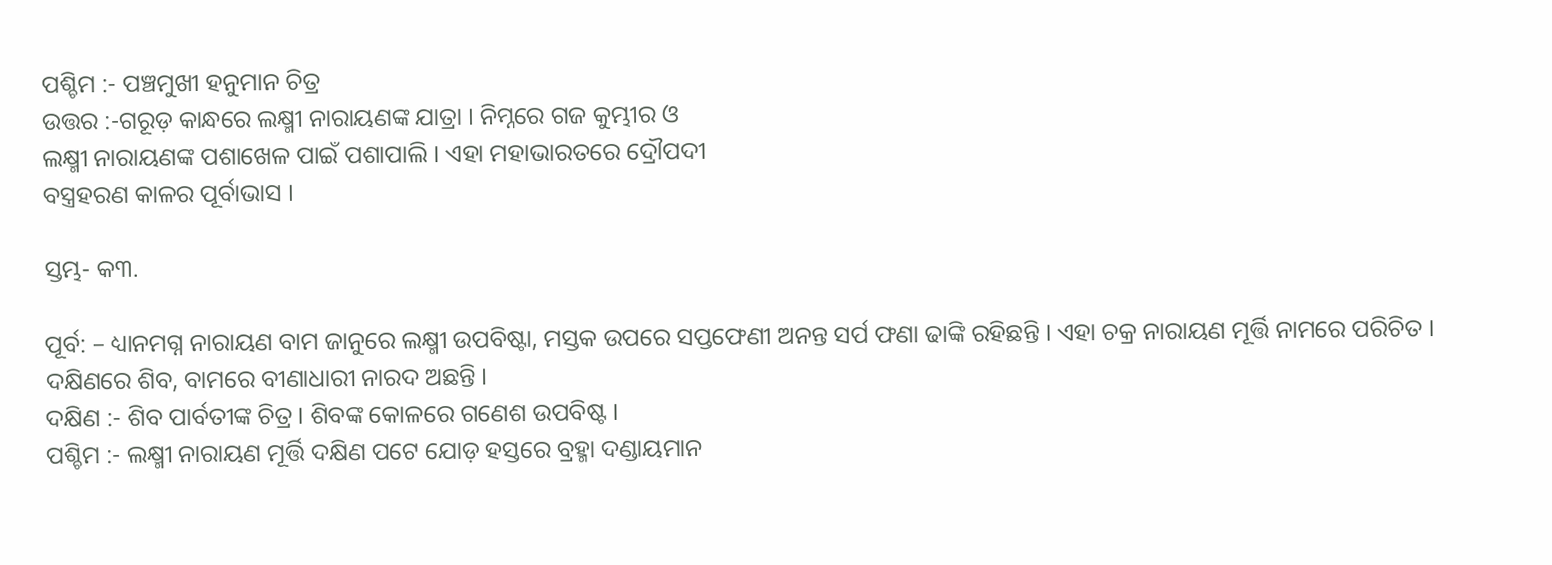ପଶ୍ଚିମ :- ପଞ୍ଚମୁଖୀ ହନୁମାନ ଚିତ୍ର
ଉତ୍ତର :-ଗରୂଡ଼ କାନ୍ଧରେ ଲକ୍ଷ୍ମୀ ନାରାୟଣଙ୍କ ଯାତ୍ରା । ନିମ୍ନରେ ଗଜ କୁମ୍ଭୀର ଓ
ଲକ୍ଷ୍ମୀ ନାରାୟଣଙ୍କ ପଶାଖେଳ ପାଇଁ ପଶାପାଲି । ଏହା ମହାଭାରତରେ ଦ୍ରୌପଦୀ
ବସ୍ତ୍ରହରଣ କାଳର ପୂର୍ବାଭାସ ।

ସ୍ତମ୍ଭ- କ୩.

ପୂର୍ବ: – ଧ୍ୟାନମଗ୍ନ ନାରାୟଣ ବାମ ଜାନୁରେ ଲକ୍ଷ୍ମୀ ଉପବିଷ୍ଟା, ମସ୍ତକ ଉପରେ ସପ୍ତଫେଣୀ ଅନନ୍ତ ସର୍ପ ଫଣା ଢାଙ୍କି ରହିଛନ୍ତି । ଏହା ଚକ୍ର ନାରାୟଣ ମୂର୍ତ୍ତି ନାମରେ ପରିଚିତ । ଦକ୍ଷିଣରେ ଶିବ, ବାମରେ ବୀଣାଧାରୀ ନାରଦ ଅଛନ୍ତି ।
ଦକ୍ଷିଣ :- ଶିବ ପାର୍ବତୀଙ୍କ ଚିତ୍ର । ଶିବଙ୍କ କୋଳରେ ଗଣେଶ ଉପବିଷ୍ଟ ।
ପଶ୍ଚିମ :- ଲକ୍ଷ୍ମୀ ନାରାୟଣ ମୂର୍ତ୍ତି ଦକ୍ଷିଣ ପଟେ ଯୋଡ଼ ହସ୍ତରେ ବ୍ରହ୍ମା ଦଣ୍ଡାୟମାନ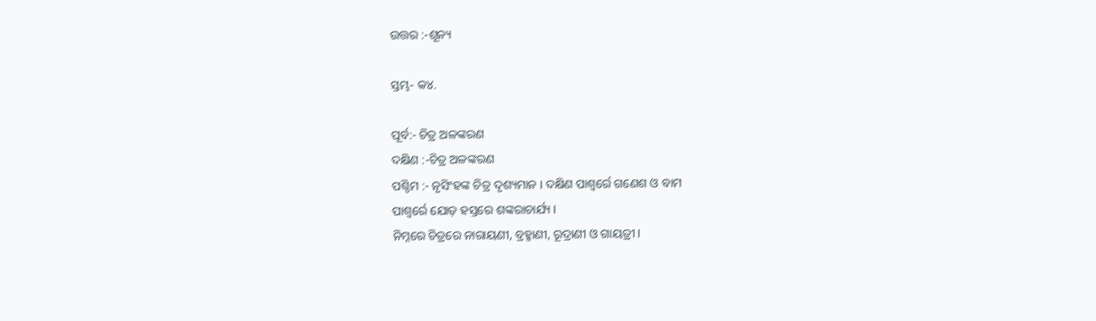ଉତ୍ତର :-ଶୂନ୍ୟ

ସ୍ତମ୍ଭ- କ୪.

ପୂର୍ବ:- ଚିତ୍ର ଅଳଙ୍କରଣ
ଦକ୍ଷିଣ :-ଚିତ୍ର ଅଳଙ୍କରଣ
ପଶ୍ଚିମ :- ନୃସିଂହଙ୍କ ଚିତ୍ର ଦୃଶ୍ୟମାନ । ଦକ୍ଷିଣ ପାଶ୍ୱର୍ରେ ଗଣେଶ ଓ ବାମ
ପାଶ୍ୱର୍ରେ ଯୋଡ଼ ହସ୍ତରେ ଶଙ୍କରାଚାର୍ଯ୍ୟ ।
ନିମ୍ନରେ ଚିତ୍ରରେ ନାରାୟଣୀ, ବ୍ରହ୍ମାଣୀ, ରୂଦ୍ରାଣୀ ଓ ଗାୟତ୍ରୀ ।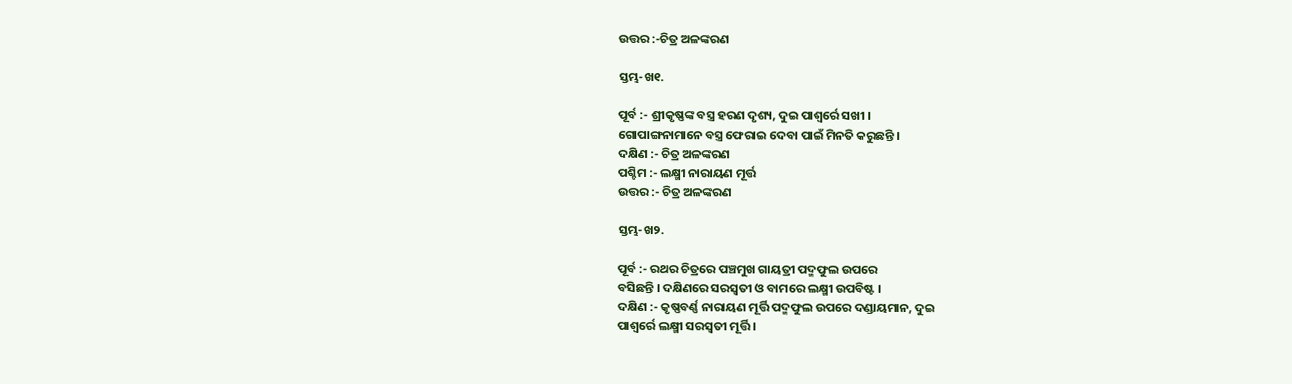ଉତ୍ତର :-ଚିତ୍ର ଅଳଙ୍କରଣ

ସ୍ତମ୍ଭ-ଖ୧.

ପୂର୍ବ :- ଶ୍ରୀକୃଷ୍ଣଙ୍କ ବସ୍ତ୍ର ହରଣ ଦୃଶ୍ୟ, ଦୁଇ ପାଶ୍ୱର୍ରେ ସଖୀ ।
ଗୋପାଙ୍ଗନାମାନେ ବସ୍ତ୍ର ଫେରାଇ ଦେବା ପାଇଁ ମିନତି କରୁଛନ୍ତି ।
ଦକ୍ଷିଣ :- ଚିତ୍ର ଅଳଙ୍କରଣ
ପଶ୍ଚିମ :- ଲକ୍ଷ୍ମୀ ନାରାୟଣ ମୂର୍ତ୍ତ
ଉତ୍ତର :- ଚିତ୍ର ଅଳଙ୍କରଣ

ସ୍ତମ୍ଭ-ଖ୨.

ପୂର୍ବ :- ରଥର ଚିତ୍ରରେ ପଞ୍ଚମୁଖ ଗାୟତ୍ରୀ ପଦ୍ମଫୁଲ ଉପରେ
ବସିଛନ୍ତି । ଦକ୍ଷିଣରେ ସରସ୍ୱତୀ ଓ ବାମରେ ଲକ୍ଷ୍ମୀ ଉପବିଷ୍ଟ ।
ଦକ୍ଷିଣ :- କୃଷ୍ଣବର୍ଣ୍ଣ ନାରାୟଣ ମୂର୍ତ୍ତି ପଦ୍ମଫୁଲ ଉପରେ ଦଣ୍ଡାୟମାନ, ଦୁଇ
ପାଶ୍ୱର୍ରେ ଲକ୍ଷ୍ମୀ ସରସ୍ୱତୀ ମୂର୍ତ୍ତି ।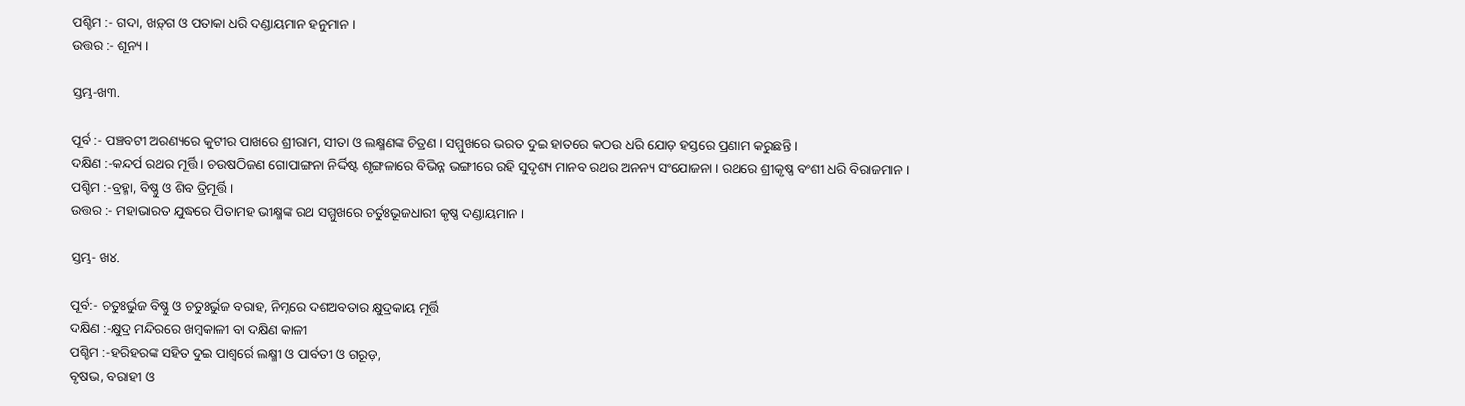ପଶ୍ଚିମ :- ଗଦା, ଖଡ଼୍‌ଗ ଓ ପତାକା ଧରି ଦଣ୍ଡାୟମାନ ହନୁମାନ ।
ଉତ୍ତର :- ଶୂନ୍ୟ ।

ସ୍ତମ୍ଭ-ଖ୩.

ପୂର୍ବ :- ପଞ୍ଚବଟୀ ଅରଣ୍ୟରେ କୁଟୀର ପାଖରେ ଶ୍ରୀରାମ, ସୀତା ଓ ଲକ୍ଷ୍ମଣଙ୍କ ଚିତ୍ରଣ । ସମ୍ମୁଖରେ ଭରତ ଦୁଇ ହାତରେ କଠଉ ଧରି ଯୋଡ଼ ହସ୍ତରେ ପ୍ରଣାମ କରୁଛନ୍ତି ।
ଦକ୍ଷିଣ :-କନ୍ଦର୍ପ ରଥର ମୂର୍ତ୍ତି । ଚଉଷଠିଜଣ ଗୋପାଙ୍ଗନା ନିର୍ଦ୍ଦିଷ୍ଟ ଶୃଙ୍ଗଳାରେ ବିଭିନ୍ନ ଭଙ୍ଗୀରେ ରହି ସୁଦୃଶ୍ୟ ମାନବ ରଥର ଅନନ୍ୟ ସଂଯୋଜନା । ରଥରେ ଶ୍ରୀକୃଷ୍ଣ ବଂଶୀ ଧରି ବିରାଜମାନ ।
ପଶ୍ଚିମ :-ବ୍ରହ୍ମା, ବିଷ୍ଣୁ ଓ ଶିବ ତ୍ରିମୂର୍ତ୍ତି ।
ଉତ୍ତର :- ମହାଭାରତ ଯୁଦ୍ଧରେ ପିତାମହ ଭୀକ୍ଷ୍ମଙ୍କ ରଥ ସମ୍ମୁଖରେ ଚର୍ତୁଃଭୂଜଧାରୀ କୃଷ୍ଣ ଦଣ୍ଡାୟମାନ ।

ସ୍ତମ୍ଭ- ଖ୪.

ପୂର୍ବ:- ଚତୁଃର୍ଭୁଜ ବିଷ୍ଣୁ ଓ ଚତୁଃର୍ଭୁଜ ବରାହ, ନିମ୍ନରେ ଦଶଅବତାର କ୍ଷୁଦ୍ରକାୟ ମୂର୍ତ୍ତି
ଦକ୍ଷିଣ :-କ୍ଷୁଦ୍ର ମନ୍ଦିରରେ ଖମ୍ବକାଳୀ ବା ଦକ୍ଷିଣ କାଳୀ
ପଶ୍ଚିମ :-ହରିହରଙ୍କ ସହିତ ଦୁଇ ପାଶ୍ୱର୍ରେ ଲକ୍ଷ୍ମୀ ଓ ପାର୍ବତୀ ଓ ଗରୂଡ଼,
ବୃଷଭ, ବରାହୀ ଓ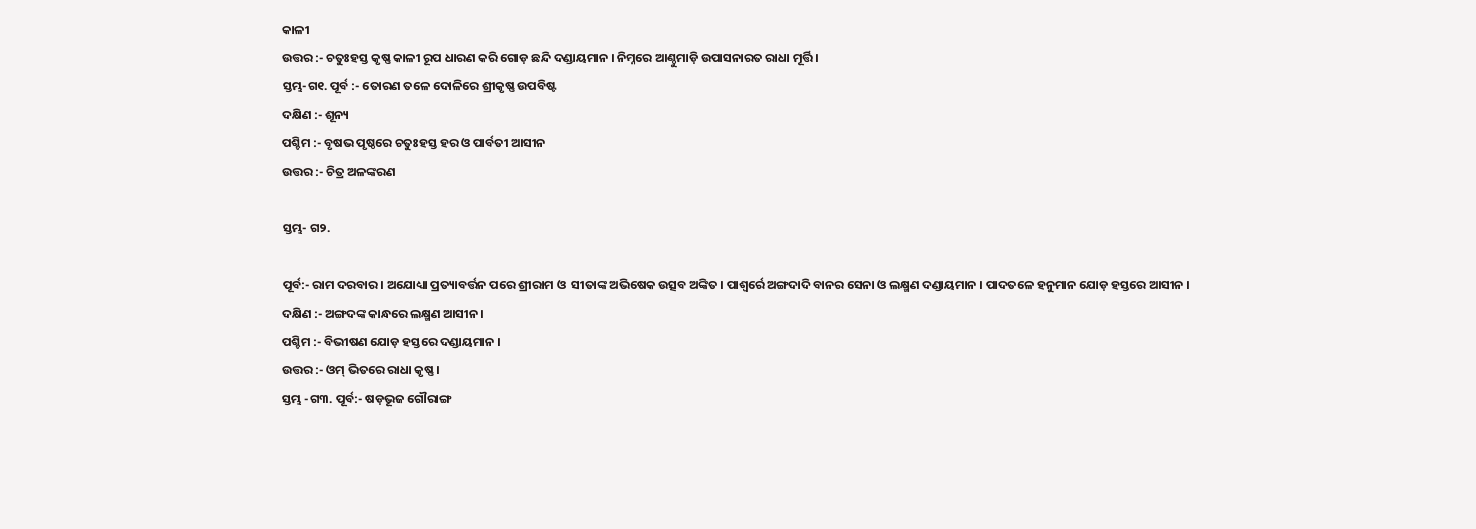କାଳୀ
ଉତ୍ତର :- ଚତୁଃହସ୍ତ କୃଷ୍ଣ କାଳୀ ରୂପ ଧାରଣ କରି ଗୋଡ଼ ଛନ୍ଦି ଦଣ୍ଡାୟମାନ । ନିମ୍ନରେ ଆଣ୍ଠୁମାଡ଼ି ଉପାସନାରତ ରାଧା ମୂର୍ତ୍ତି ।
ସ୍ତମ୍ଭ-ଗ୧. ପୂର୍ବ :- ତୋରଣ ତଳେ ଦୋଳିରେ ଶ୍ରୀକୃଷ୍ଣ ଉପବିଷ୍ଟ
ଦକ୍ଷିଣ :- ଶୂନ୍ୟ
ପଶ୍ଚିମ :- ବୃଷଭ ପୃଷ୍ଠରେ ଚତୁଃହସ୍ତ ହର ଓ ପାର୍ବତୀ ଆସୀନ
ଉତ୍ତର :- ଚିତ୍ର ଅଳଙ୍କରଣ

ସ୍ତମ୍ଭ- ଗ୨.

ପୂର୍ବ:- ରାମ ଦରବାର । ଅଯୋଧ୍ୟା ପ୍ରତ୍ୟାବର୍ତ୍ତନ ପରେ ଶ୍ରୀରାମ ଓ  ସୀତାଙ୍କ ଅଭିଷେକ ଉତ୍ସବ ଅଙ୍କିତ । ପାଶ୍ୱର୍ରେ ଅଙ୍ଗଦାଦି ବାନର ସେନା ଓ ଲକ୍ଷ୍ମଣ ଦଣ୍ଡାୟମାନ । ପାଦତଳେ ହନୁମାନ ଯୋଡ଼ ହସ୍ତରେ ଆସୀନ ।
ଦକ୍ଷିଣ :- ଅଙ୍ଗଦଙ୍କ କାନ୍ଧରେ ଲକ୍ଷ୍ମଣ ଆସୀନ ।
ପଶ୍ଚିମ :- ବିଭୀଷଣ ଯୋଡ଼ ହସ୍ତରେ ଦଣ୍ଡାୟମାନ ।
ଉତ୍ତର :- ଓମ୍ ଭିତରେ ରାଧା କୃଷ୍ଣ ।
ସ୍ତମ୍ଭ -ଗ୩. ପୂର୍ବ:- ଷଡ଼ଭୂଜ ଗୌରାଙ୍ଗ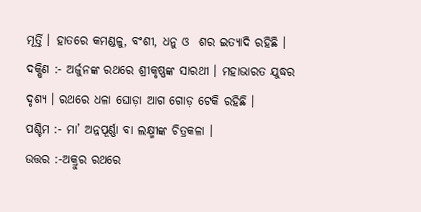ମୂର୍ତ୍ତି । ହାତରେ କମଣ୍ଡଳୁ, ବଂଶୀ, ଧନୁ ଓ  ଶର ଇତ୍ୟାଦି ରହିଛି ।
ଦକ୍ଷିଣ :- ଅର୍ଜୁନଙ୍କ ରଥରେ ଶ୍ରୀକୃଷ୍ଣଙ୍କ ସାରଥୀ । ମହାଭାରତ ଯୁଦ୍ଧର ଦୃଶ୍ୟ । ରଥରେ ଧଳା ଘୋଡ଼ା ଆଗ ଗୋଡ଼ ଟେକି ରହିଛି ।
ପଶ୍ଚିମ :- ମା’ ଅନ୍ନପୂର୍ଣ୍ଣା ବା ଲକ୍ଷ୍ମୀଙ୍କ ଚିତ୍ରକଳା ।
ଉତ୍ତର :-ଅକ୍ରୁର ରଥରେ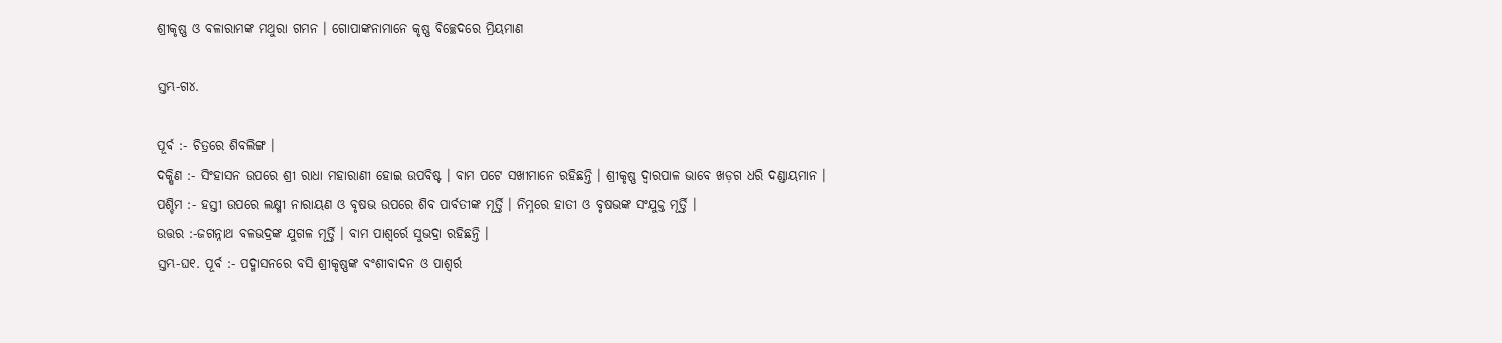ଶ୍ରୀକୃଷ୍ଣ ଓ ବଳାରାମଙ୍କ ମଥୁରା ଗମନ । ଗୋପାଙ୍କନାମାନେ କୃଷ୍ଣ ବିଚ୍ଛେଦରେ ମ୍ରିୟମାଣ

ସ୍ତମ୍ଭ-ଗ୪.

ପୂର୍ବ :- ଚିତ୍ରରେ ଶିବଲିଙ୍ଗ ।
ଦକ୍ଷିଣ :- ସିଂହାସନ ଉପରେ ଶ୍ରୀ ରାଧା ମହାରାଣୀ ହୋଇ ଉପବିଷ୍ଟ । ବାମ ପଟେ ସଖୀମାନେ ରହିଛନ୍ତି । ଶ୍ରୀକୃଷ୍ଣ ଦ୍ୱାରପାଳ ଭାବେ ଖଡ଼ଗ ଧରି ଦଣ୍ଡାୟମାନ ।
ପଶ୍ଚିମ :- ହସ୍ତୀ ଉପରେ ଲକ୍ଷ୍ମୀ ନାରାୟଣ ଓ ବୃଷଭ ଉପରେ ଶିବ ପାର୍ବତୀଙ୍କ ମୂର୍ତ୍ତି । ନିମ୍ନରେ ହାତୀ ଓ ବୃଷଭଙ୍କ ସଂଯୁକ୍ତ ମୂର୍ତ୍ତି ।
ଉତ୍ତର :-ଜଗନ୍ନାଥ ବଳଭଦ୍ରଙ୍କ ଯୁଗଳ ମୂର୍ତ୍ତି । ବାମ ପାଶ୍ୱର୍ରେ ସୁଭଦ୍ରା ରହିଛନ୍ତି ।
ସ୍ତମ୍ଭ-ଘ୧. ପୂର୍ବ :- ପଦ୍ମାସନରେ ବସି ଶ୍ରୀକୃଷ୍ଣଙ୍କ ବଂଶୀବାଦନ ଓ ପାଶ୍ୱର୍ର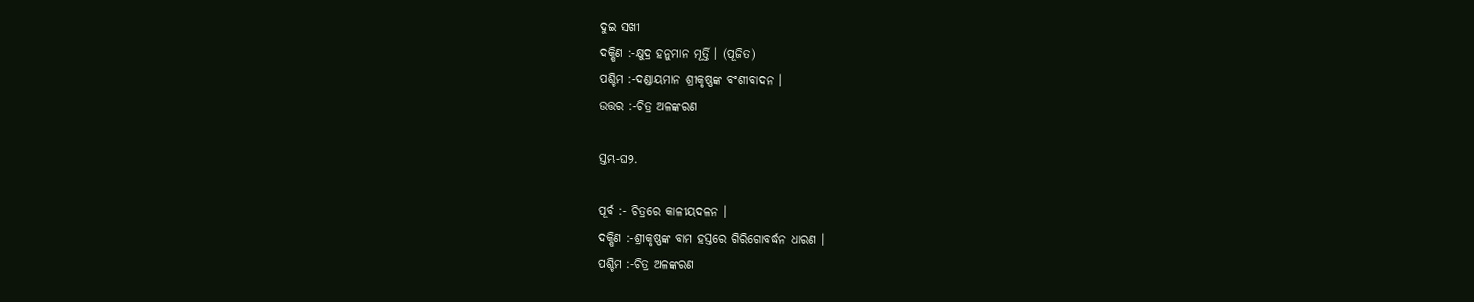ଦୁଇ ସଖୀ
ଦକ୍ଷିଣ :-କ୍ଷୁଦ୍ର ହନୁମାନ ମୂର୍ତ୍ତି । (ପୂଜିତ)
ପଶ୍ଚିମ :-ଦଣ୍ଡାୟମାନ ଶ୍ରୀକୃଷ୍ଣଙ୍କ ବଂଶୀବାଦନ ।
ଉତ୍ତର :-ଚିତ୍ର ଅଳଙ୍କରଣ

ସ୍ତମ୍ଭ-ଘ୨.

ପୂର୍ବ :- ଚିତ୍ରରେ କାଳୀୟଦଳନ ।
ଦକ୍ଷିଣ :-ଶ୍ରୀକୃଷ୍ଣଙ୍କ ବାମ ହସ୍ତରେ ଗିରିଗୋବର୍ଦ୍ଧନ ଧାରଣ ।
ପଶ୍ଚିମ :-ଚିତ୍ର ଅଳଙ୍କରଣ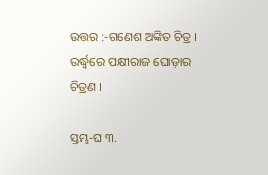ଉତ୍ତର :-ଗଣେଶ ଅଙ୍କିତ ଚିତ୍ର । ଉର୍ଦ୍ଧ୍ୱରେ ପକ୍ଷୀରାଜ ଘୋଡ଼ାର ଚିତ୍ରଣ ।

ସ୍ତମ୍ଭ-ଘ ୩.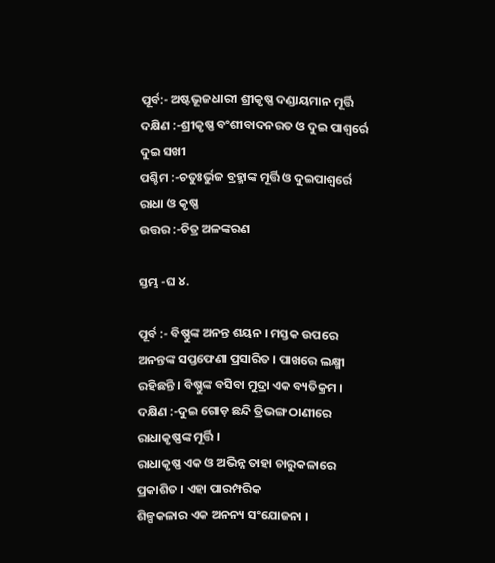ପୂର୍ବ:- ଅଷ୍ଟଭୂଜଧାରୀ ଶ୍ରୀକୃଷ୍ଣ ଦଣ୍ଡାୟମାନ ମୂର୍ତ୍ତି                                                                                ଦକ୍ଷିଣ :-ଶ୍ରୀକୃଷ୍ଣ ବଂଶୀବାଦନରତ ଓ ଦୁଇ ପାଶ୍ୱର୍ରେ ଦୁଇ ସଖୀ
ପଶ୍ଚିମ :-ଚତୁଃର୍ଭୁଜ ବ୍ରହ୍ମାଙ୍କ ମୂର୍ତ୍ତି ଓ ଦୁଇପାଶ୍ୱର୍ରେ ରାଧା ଓ କୃଷ୍ଣ
ଉତ୍ତର :-ଚିତ୍ର ଅଳଙ୍କରଣ

ସ୍ତମ୍ଭ -ଘ ୪.

ପୂର୍ବ :- ବିଷ୍ଣୁଙ୍କ ଅନନ୍ତ ଶୟନ । ମସ୍ତକ ଉପରେ ଅନନ୍ତଙ୍କ ସପ୍ତଫେଣା ପ୍ରସାରିତ । ପାଖରେ ଲକ୍ଷ୍ମୀ ରହିଛନ୍ତି । ବିଷ୍ଣୁଙ୍କ ବସିବା ମୁଦ୍ରା ଏକ ବ୍ୟତିକ୍ରମ ।
ଦକ୍ଷିଣ :-ଦୁଇ ଗୋଡ଼ ଛନ୍ଦି ତ୍ରିଭଙ୍ଗ ଠାଣୀରେ ରାଧାକୃଷ୍ଣଙ୍କ ମୂର୍ତ୍ତି ।
ରାଧାକୃଷ୍ଣ ଏକ ଓ ଅଭିନ୍ନ ତାହା ଚାରୁକଳାରେ ପ୍ରକାଶିତ । ଏହା ପାରମ୍ପରିକ
ଶିଳ୍ପକଳାର ଏକ ଅନନ୍ୟ ସଂଯୋଜନା ।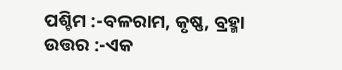ପଶ୍ଚିମ :-ବଳରାମ, କୃଷ୍ଣ, ବ୍ରହ୍ମା
ଉତ୍ତର :-ଏକ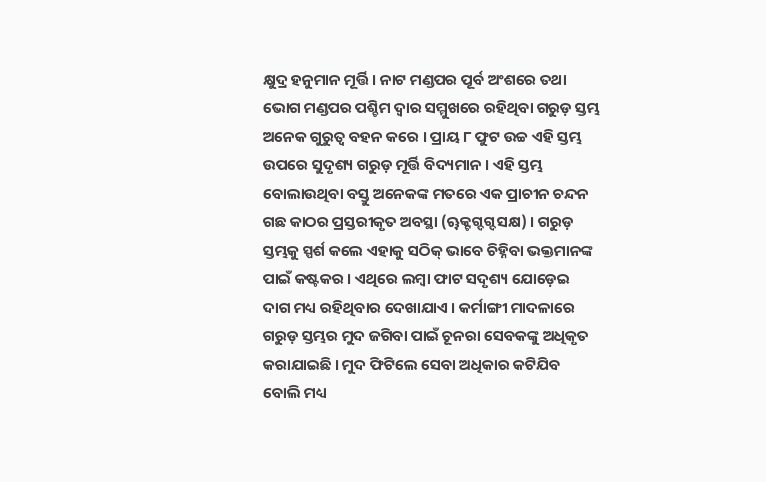କ୍ଷୁଦ୍ର ହନୁମାନ ମୂର୍ତ୍ତି । ନାଟ ମଣ୍ଡପର ପୂର୍ବ ଅଂଶରେ ତଥା ଭୋଗ ମଣ୍ଡପର ପଶ୍ଚିମ ଦ୍ୱାର ସମ୍ମୁଖରେ ରହିଥିବା ଗରୁଡ଼ ସ୍ତମ୍ଭ ଅନେକ ଗୁରୁତ୍ୱ ବହନ କରେ । ପ୍ରାୟ ୮ ଫୁଟ ଉଚ୍ଚ ଏହି ସ୍ତମ୍ଭ ଉପରେ ସୁଦୃଶ୍ୟ ଗରୁଡ଼ ମୂର୍ତ୍ତି ବିଦ୍ୟମାନ । ଏହି ସ୍ତମ୍ଭ ବୋଲାଉଥିବା ବସ୍ତୁ ଅନେକଙ୍କ ମତରେ ଏକ ପ୍ରାଚୀନ ଚନ୍ଦନ ଗଛ କାଠର ପ୍ରସ୍ତରୀକୃତ ଅବସ୍ଥା (ୠକ୍ଟଗ୍ଦଗ୍ଦସକ୍ଷ) । ଗରୁଡ଼ ସ୍ତମ୍ଭକୁ ସ୍ପର୍ଶ କଲେ ଏହାକୁ ସଠିକ୍ ଭାବେ ଚିହ୍ନିବା ଭକ୍ତମାନଙ୍କ ପାଇଁ କଷ୍ଟକର । ଏଥିରେ ଲମ୍ବା ଫାଟ ସଦୃଶ୍ୟ ଯୋଡ଼େଇ ଦାଗ ମଧ୍ୟ ରହିଥିବାର ଦେଖାଯାଏ । କର୍ମାଙ୍ଗୀ ମାଦଳାରେ ଗରୁଡ଼ ସ୍ତମ୍ଭର ମୁଦ ଜଗିବା ପାଇଁ ଚୂନରା ସେବକଙ୍କୁ ଅଧିକୃତ କରାଯାଇଛି । ମୁଦ ଫିଟିଲେ ସେବା ଅଧିକାର କଟିଯିବ ବୋଲି ମଧ୍ୟ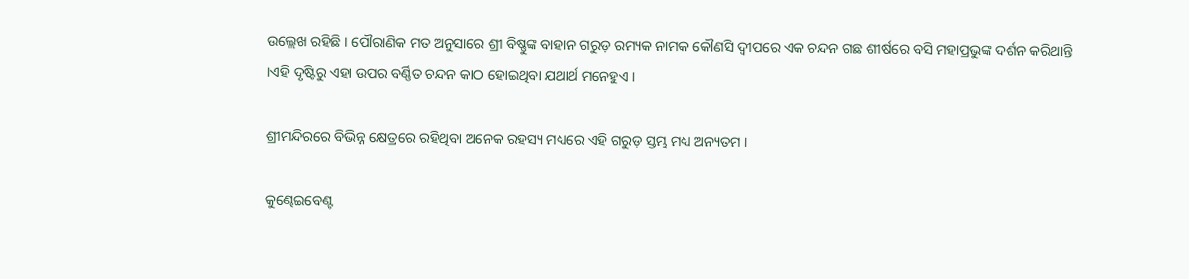ଉଲ୍ଲେଖ ରହିଛି । ପୌରାଣିକ ମତ ଅନୁସାରେ ଶ୍ରୀ ବିଷ୍ଣୁଙ୍କ ବାହାନ ଗରୁଡ଼ ରମ୍ୟକ ନାମକ କୌଣସି ଦ୍ୱୀପରେ ଏକ ଚନ୍ଦନ ଗଛ ଶୀର୍ଷରେ ବସି ମହାପ୍ରଭୁଙ୍କ ଦର୍ଶନ କରିଥାନ୍ତି ।ଏହି ଦୃଷ୍ଟିରୁ ଏହା ଉପର ବର୍ଣ୍ଣିତ ଚନ୍ଦନ କାଠ ହୋଇଥିବା ଯଥାର୍ଥ ମନେହୁଏ ।

ଶ୍ରୀମନ୍ଦିରରେ ବିଭିନ୍ନ କ୍ଷେତ୍ରରେ ରହିଥିବା ଅନେକ ରହସ୍ୟ ମଧ୍ୟରେ ଏହି ଗରୁଡ଼ ସ୍ତମ୍ଭ ମଧ୍ୟ ଅନ୍ୟତମ ।

କୁଣ୍ଢେଇବେଣ୍ଟ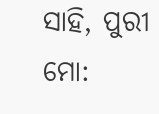ସାହି, ପୁରୀ
ମୋ: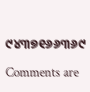୯୪୩୭୧୬୬୩୬୯

Comments are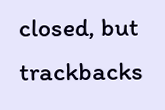closed, but trackbacks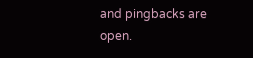and pingbacks are open.